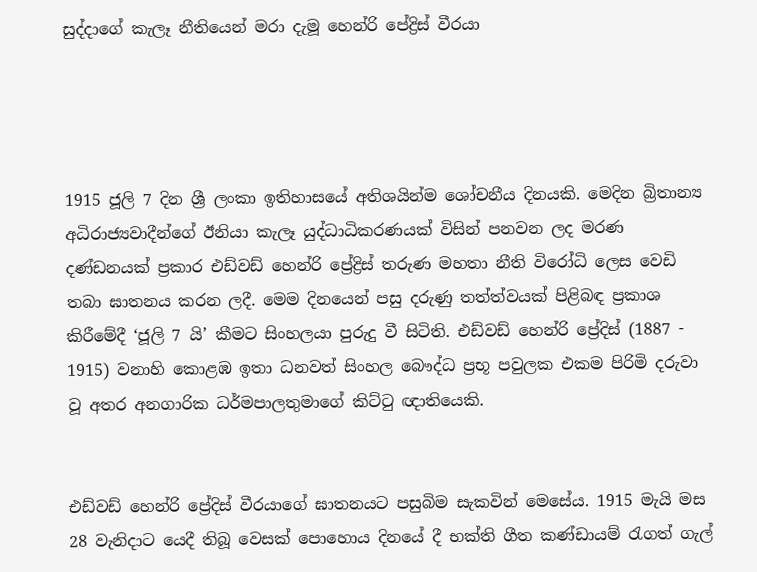සුද්දාගේ කැලෑ නීතියෙන් මරා දැමූ හෙන්රි පේද්‍රිස් වීරයා




1915 ජූලි 7 දින ශ්‍රී ලංකා ඉතිහාසයේ අතිශයින්ම ශෝචනීය දිනයකි. මෙදින බ්‍රිතාන්‍ය අධිරාජ්‍යවාදීන්ගේ ඊනියා කැලෑ යුද්ධාධිකරණයක් විසින් පනවන ලද මරණ දණ්ඩනයක් ප්‍රකාර එඩ්වඩ් හෙන්රි ප්‍රේද්‍රිස් තරුණ මහතා නීති විරෝධි ලෙස වෙඩි තබා ඝාතනය කරන ලදී. මෙම දිනයෙන් පසු දරුණු තත්ත්වයක් පිළිබඳ ප්‍රකාශ කිරීමේදී ‘ජූලි 7 යි’ කීමට සිංහලයා පුරුදු වී සිටිති. එඩ්වඩ් හෙන්රි ප්‍රේදිස් (1887 - 1915) වනාහි කොළඹ ඉතා ධනවත් සිංහල බෞද්ධ ප්‍රභූ පවුලක එකම පිරිමි දරුවා වූ අතර අනගාරික ධර්මපාලතුමාගේ කිට්ටු ඥ‌ාතියෙකි.


එඩ්වඩ් හෙන්රි ප්‍රේදිස් වීරයාගේ ඝාතනයට පසුබිම සැකවින් මෙසේය. 1915 මැයි මස 28 වැනිද‌ාට යෙදී තිබූ වෙසක් පොහොය දිනයේ දී භක්ති ගීත කණ්ඩායම් රැගත් ගැල්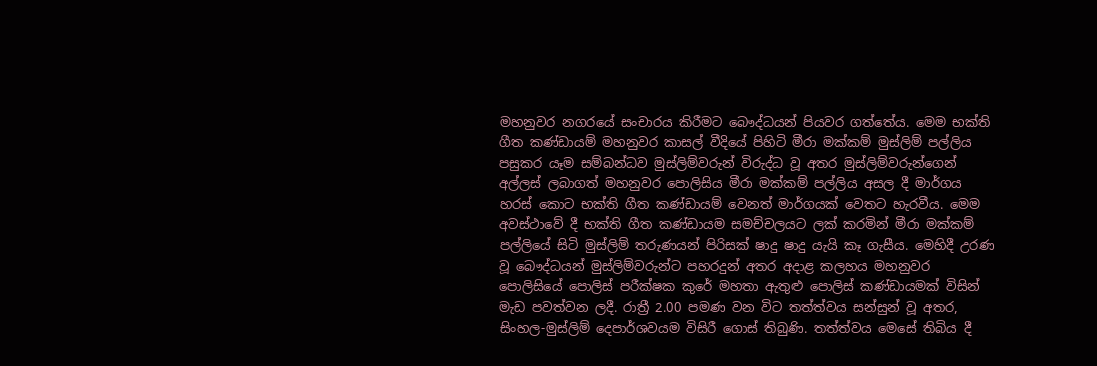මහනුවර නගරයේ සංචාරය කිරීමට බෞද්ධයන් පියවර ගත්තේය. මෙම භක්ති ගීත කණ්ඩායම් මහනුවර කාසල් වීදියේ පිහිටි මීරා මක්කම් මුස්ලිම් පල්ලිය පසුකර යෑම සම්බන්ධව මුස්ලිම්වරුන් විරුද්ධ වූ අතර මුස්ලිම්වරුන්ගෙන් අල්ලස් ලබාගත් මහනුවර පොලිසිය මීරා මක්කම් පල්ලිය අසල දී මාර්ගය හරස් කොට භක්ති ගීත කණ්ඩායම් වෙනත් මාර්ගයක් වෙතට හැරවීය. මෙම අවස්ථාවේ දී භක්ති ගීත කණ්ඩායම සමච්චලයට ලක් කරමින් මීරා මක්කම් පල්ලියේ සිටි මුස්ලිම් තරුණයන් පිරිසක් ෂාදු ෂාදු යැයි කෑ ගැසීය. මෙහිදී උරණ වූ බෞද්ධයන් මුස්ලිම්වරුන්ට පහරදුන් අතර අද‌ාළ කලහය මහනුවර පොලිසියේ පොලිස් පරීක්ෂක කුරේ මහතා ඇතුළු පොලිස් කණ්ඩායමක් විසින් මැඩ පවත්වන ලදී. රාත්‍රී 2.00 පමණ වන විට තත්ත්වය සන්සුන් වූ අතර, සිංහල-මුස්ලිම් දෙපාර්ශවයම විසිරී ගොස් තිබුණි. තත්ත්වය මෙසේ තිබිය දී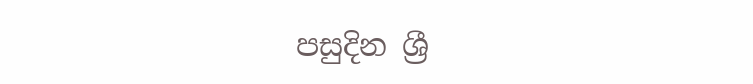පසුදින ශ්‍රී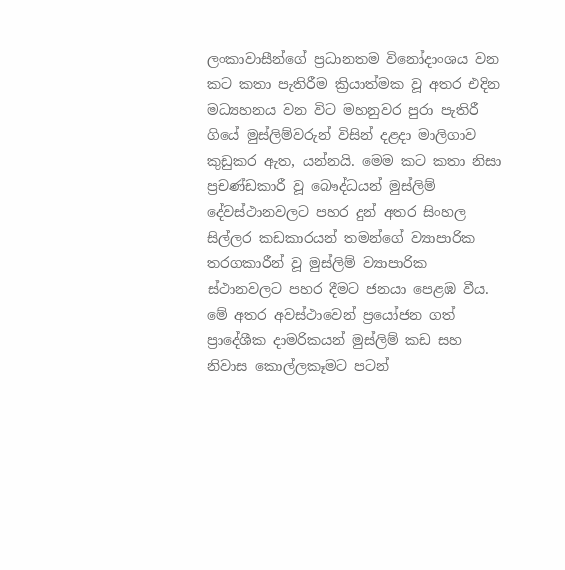ලංකාවාසීන්ගේ ප්‍රධානතම විනෝදාංශය වන කට කතා පැතිරීම ක්‍රියාත්මක වූ අතර එදින මධ්‍යහනය වන විට මහනුවර පුරා පැතිරී ගියේ මුස්ලිම්වරුන් විසින් දළද‌ා මාලිගාව කුඩුකර ඇත, යන්නයි. මෙම කට කතා නිසා ප්‍රචණ්ඩකාරී වූ බෞද්ධයන් මුස්ලිම් දේවස්ථානවලට පහර දුන් අතර සිංහල සිල්ලර කඩකාරයන් තමන්ගේ ව්‍යාපාරික තරගකාරීන් වූ මුස්ලිම් ව්‍යාපාරික ස්ථානවලට පහර දීමට ජනයා පෙළඹ වීය. මේ අතර අවස්ථාවෙන් ප්‍රයෝජන ගත් ප්‍රාදේශීක ද‌ාමරිකයන් මුස්ලිම් කඩ සහ නිවාස කොල්ලකෑමට පටන්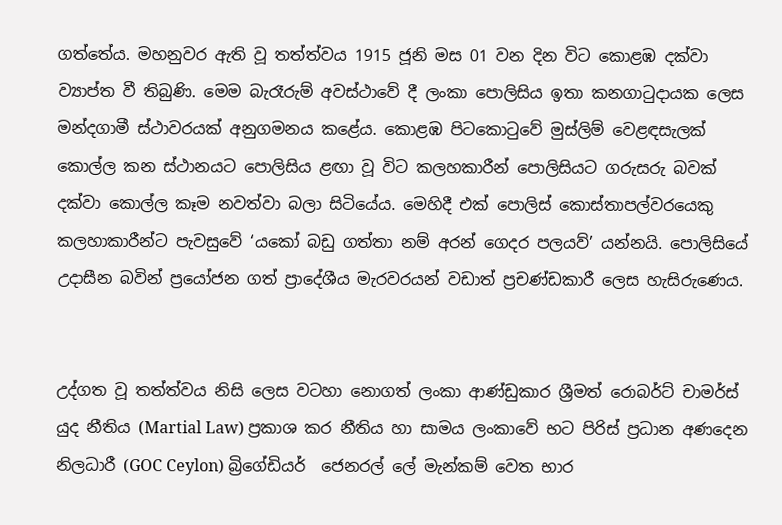ගත්තේය. මහනුවර ඇති වූ තත්ත්වය 1915 ජූනි මස 01 වන දින විට කොළඹ දක්වා ව්‍යාප්ත වී තිබුණි. මෙම බැරෑරුම් අවස්ථාවේ දී ලංකා පොලිසිය ඉතා කනගාටුද‌ායක ලෙස මන්දගාමී ස්ථාවරයක් අනුගමනය කළේය. කොළඹ පිටකොටුවේ මුස්ලිම් වෙළඳසැලක් කොල්ල කන ස්ථානයට පොලිසිය ළඟා වූ විට කලහකාරීන් පොලිසියට ගරුසරු බවක් දක්වා කොල්ල කෑම නවත්වා බලා සිටියේය. මෙහිදී එක් පොලිස් කොස්තාපල්වරයෙකු කලහාකාරීන්ට පැවසුවේ ‘යකෝ බඩු ගත්තා නම් අරන් ගෙදර පලයව්’ යන්නයි. පොලිසියේ උද‌ාසීන බවින් ප්‍රයෝජන ගත් ප්‍රාදේශීය මැරවරයන් වඩාත් ප්‍රචණ්ඩකාරී ලෙස හැසිරුණෙය.


උද්ගත වූ තත්ත්වය නිසි ලෙස වටහා නොගත් ලංකා ආණ්ඩුකාර ශ්‍රීමත් රොබර්ට් චාමර්ස් යුද නීතිය (Martial Law) ප්‍රකාශ කර නීතිය හා සාමය ලංකාවේ භට පිරිස් ප්‍රධාන අණදෙන නිලධාරී (GOC Ceylon) බ්‍රිගේඩියර්  ජෙනරල් ලේ මැන්කම් වෙත භාර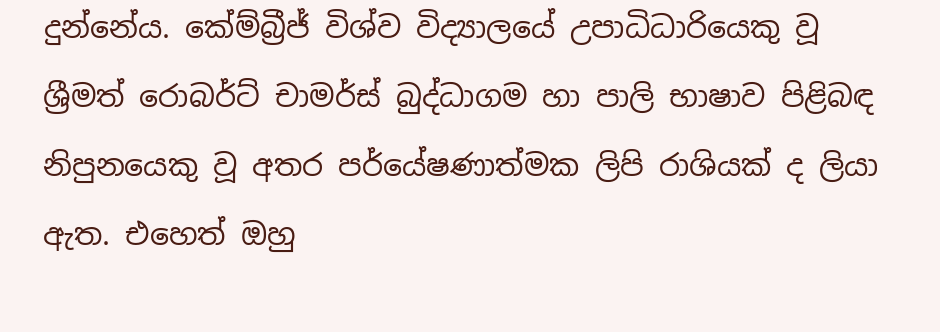දුන්නේය. කේම්බ්‍රීජ් විශ්ව විද්‍යාලයේ උපාධිධාරියෙකු වූ ශ්‍රීමත් රොබර්ට් චාමර්ස් බුද්ධාගම හා පාලි භාෂාව පිළිබඳ නිපුනයෙකු වූ අතර පර්යේෂණාත්මක ලිපි රාශියක් ද ලියා ඇත. එහෙත් ඔහු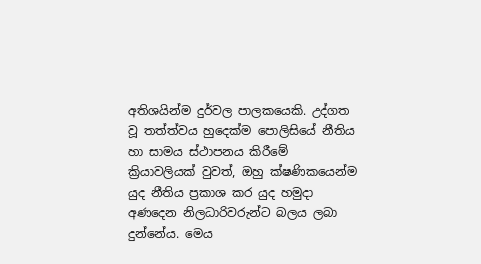අතිශයින්ම දුර්වල පාලකයෙකි. උද්ගත වූ තත්ත්වය හුදෙක්ම පොලිසියේ නීතිය හා සාමය ස්ථාපනය කිරීමේ ක්‍රියාවලියක් වුවත්, ඔහු ක්ෂණිකයෙන්ම යුද නීතිය ප්‍රකාශ කර යුද හමුද‌ා අණදෙන නිලධාරිවරුන්ට බලය ලබා දුන්නේය. මෙය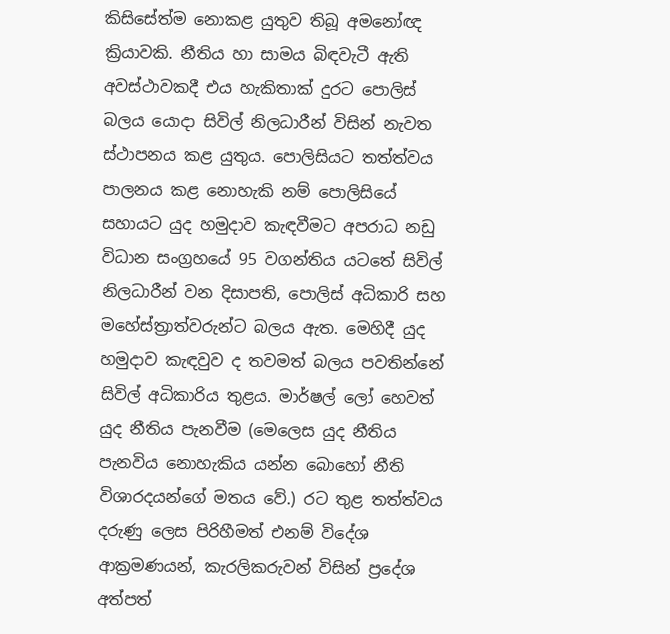කිසිසේත්ම නොකළ යුතුව තිබූ අමනෝඥ ක්‍රියාවකි. නීතිය හා සාමය බිඳවැටී ඇති අවස්ථාවකදී එය හැකිතාක් දුරට පොලිස් බලය යොද‌ා සිවිල් නිලධාරීන් විසින් නැවත ස්ථාපනය කළ යුතුය. පොලිසියට තත්ත්වය පාලනය කළ නොහැකි නම් පොලිසියේ සහායට යුද හමුද‌ාව කැඳවීමට අපරාධ නඩු විධාන සංග්‍රහයේ 95 වගන්තිය යටතේ සිවිල් නිලධාරීන් වන දිසාපති, පොලිස් අධිකාරි සහ මහේස්ත්‍රාත්වරුන්ට බලය ඇත. මෙහිදී යුද හමුද‌ාව කැඳවුව ද තවමත් බලය පවතින්නේ සිවිල් අධිකාරිය තුළය. මාර්ෂල් ලෝ හෙවත් යුද නීතිය පැනවීම (මෙලෙස යුද නීතිය පැනවිය නොහැකිය යන්න බොහෝ නීති විශාරදයන්ගේ මතය වේ.) රට තුළ තත්ත්වය දරුණු ලෙස පිරිහීමත් එනම් විදේශ ආක්‍රමණයන්, කැරලිකරුවන් විසින් ප්‍රදේශ අත්පත්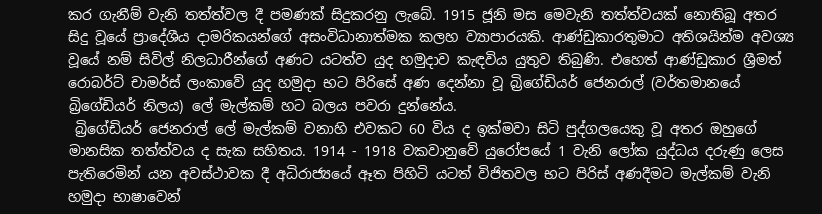කර ගැනීම් වැනි තත්ත්වල දී පමණක් සිදුකරනු ලැබේ. 1915 ජූනි මස මෙවැනි තත්ත්වයක් නොතිබූ අතර සිදු වූයේ ප්‍රාදේශීය ද‌ාමරිකයන්ගේ අසංවිධානාත්මක කලහ ව්‍යාපාරයකි. ආණ්ඩුකාරතුමාට අතිශයින්ම අවශ්‍ය වූයේ නම් සිවිල් නිලධාරීන්ගේ අණට යටත්ව යුද හමුද‌ාව කැඳවිය යුතුව තිබුණි. එහෙත් ආණ්ඩුකාර ශ්‍රීමත් රොබර්ට් චාමර්ස් ලංකාවේ යුද හමුද‌ා භට පිරිසේ අණ දෙන්නා වූ බ්‍රිගේඩියර් ජෙනරාල් (වර්තමානයේ බ්‍රිගේඩියර් නිලය) ලේ මැල්කම් හට බලය පවරා දුන්නේය.
 බ්‍රිගේඩියර් ජෙනරාල් ලේ මැල්කම් වනාහි එවකට 60 විය ද ඉක්මවා සිටි පුද්ගලයෙකු වූ අතර ඔහුගේ මානසික තත්ත්වය ද සැක සහිතය. 1914 - 1918 වකවානුවේ යුරෝපයේ 1 වැනි ලෝක යුද්ධය දරුණු ලෙස පැතිරෙමින් යන අවස්ථාවක දී අධිරාජ්‍යයේ ඈත පිහිටි යටත් විජිතවල භට පිරිස් අණදීමට මැල්කම් වැනි හමුද‌ා භාෂාවෙන්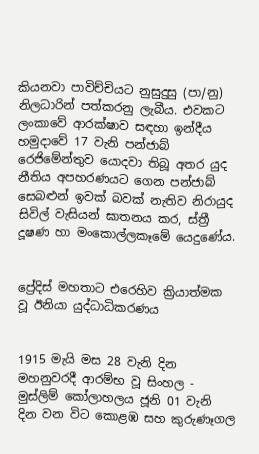කියනවා පාවිච්චියට නුසුදුසු (පා/නු) නිලධාරින් පත්කරනු ලැබීය. එවකට ලංකාවේ ආරක්ෂාව සඳහා ඉන්දීය හමුද‌ාවේ 17 වැනි පන්ජාබ් රෙජිමේන්තුව යොදවා තිබූ අතර යුද නීතිය අපහරණයට ගෙන පන්ජාබ් සෙබළුන් ඉවක් බවක් නැතිව නිරායුද සිවිල් වැසියන් ඝාතනය කර, ස්ත්‍රී දූෂණ හා මංකොල්ලකෑමේ යෙදුණේය.


ප්‍රේදිස් මහතාට එරෙහිව ක්‍රියාත්මක වූ ඊනියා යුද්ධාධිකරණය


1915 මැයි මස 28 වැනි දින මහනුවරදී ආරම්භ වූ සිංහල - මුස්ලිම් කෝලාහලය ජූනි 01 වැනි දින වන විට කොළඹ සහ කුරුණෑගල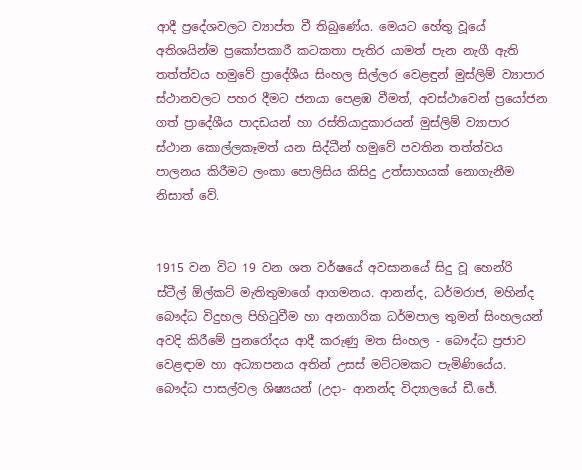ආදී ප්‍රදේශවලට ව්‍යාප්ත වී තිබුණේය. මෙයට හේතු වූයේ අතිශයින්ම ප්‍රකෝපකාරී කටකතා පැතිර යාමත් පැන නැගී ඇති තත්ත්වය හමුවේ ප්‍රාදේශීය සිංහල සිල්ලර වෙළඳුන් මුස්ලිම් ව්‍යාපාර ස්ථානවලට පහර දීමට ජනයා පෙළඹ වීමත්, අවස්ථාවෙන් ප්‍රයෝජන ගත් ප්‍රාදේශීය පාදඩයන් හා රස්තියාදුකාරයන් මුස්ලිම් ව්‍යාපාර ස්ථාන කොල්ලකෑමත් යන සිද්ධීන් හමුවේ පවතින තත්ත්වය පාලනය කිරීමට ලංකා පොලිසිය කිසිදු උත්සාහයක් නොගැනීම නිසාත් වේ.


1915 වන විට 19 වන ශත වර්ෂයේ අවසානයේ සිදු වූ හෙන්රි ස්ටීල් ඕල්කට් මැතිතුමාගේ ආගමනය. ආනන්ද, ධර්මරාජ, මහින්ද බෞද්ධ විදුහල පිහිටුවීම හා අනගාරික ධර්මපාල තුමන් සිංහලයන් අවදි කිරීමේ පුනරෝදය ආදී කරුණු මත සිංහල - බෞද්ධ ප්‍රජාව වෙළඳ‌ාම හා අධ්‍යාපනය අතින් උසස් මට්ටමකට පැමිණියේය. බෞද්ධ පාසල්වල ශිෂ්‍යයන් (උද‌ා- ආනන්ද විද්‍යාලයේ ඩී.ජේ.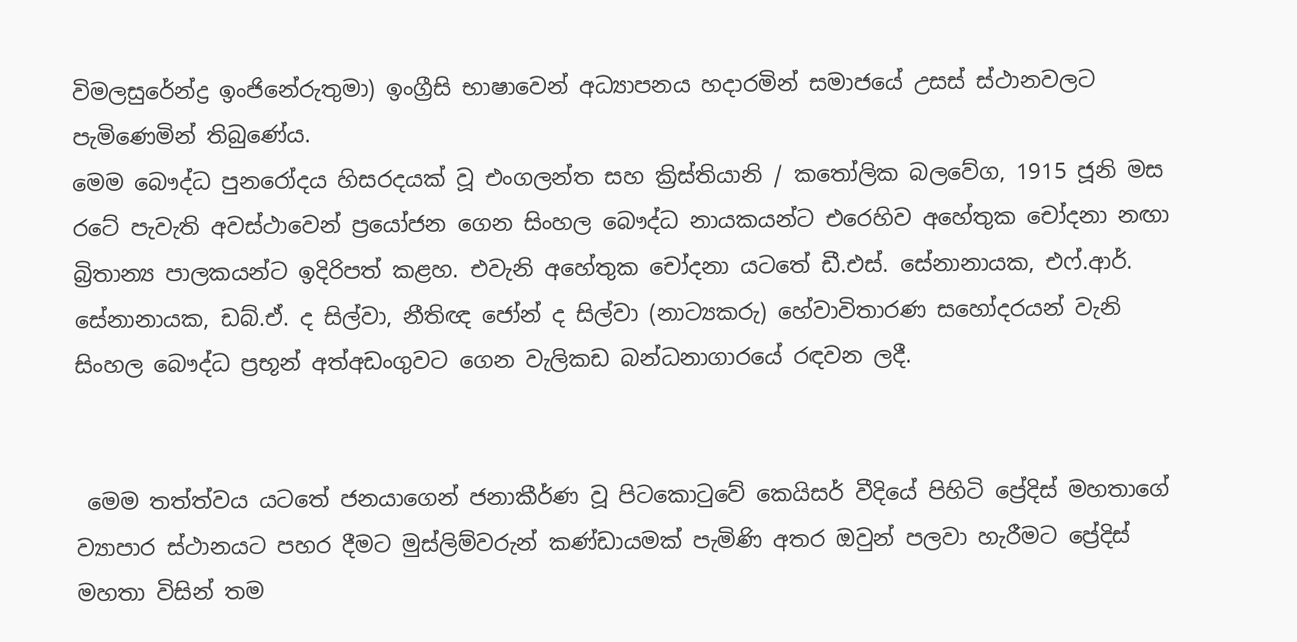විමලසුරේන්ද්‍ර ඉංජිනේරුතුමා) ඉංග්‍රීසි භාෂාවෙන් අධ්‍යාපනය හද‌ාරමින් සමාජයේ උසස් ස්ථානවලට පැමිණෙමින් තිබුණේය.
මෙම බෞද්ධ පුනරෝදය හිසරදයක් වූ එංගලන්ත සහ ක්‍රිස්තියානි / කතෝලික බලවේග, 1915 ජූනි මස රටේ පැවැති අවස්ථාවෙන් ප්‍රයෝජන ගෙන සිංහල බෞද්ධ නායකයන්ට එරෙහිව අහේතුක චෝදනා නඟා බ්‍රිතාන්‍ය පාලකයන්ට ඉදිරිපත් කළහ. එවැනි අහේතුක චෝදනා යටතේ ඩී.එස්. සේනානායක, එෆ්.ආර්. සේනානායක, ඩබ්.ඒ. ද සිල්වා, නීතිඥ ජෝන් ද සිල්වා (නාට්‍යකරු) හේවාවිතාරණ සහෝදරයන් වැනි සිංහල බෞද්ධ ප්‍රභූන් අත්අඩංගුවට ගෙන වැලිකඩ බන්ධනාගාරයේ රඳවන ලදී.


 මෙම තත්ත්වය යටතේ ජනයාගෙන් ජනාකීර්ණ වූ පිටකොටුවේ කෙයිසර් වීදියේ පිහිටි ප්‍රේදිස් මහතාගේ ව්‍යාපාර ස්ථානයට පහර දීමට මුස්ලිම්වරුන් කණ්ඩායමක් පැමිණි අතර ඔවුන් පලවා හැරීමට ප්‍රේදිස් මහතා විසින් තම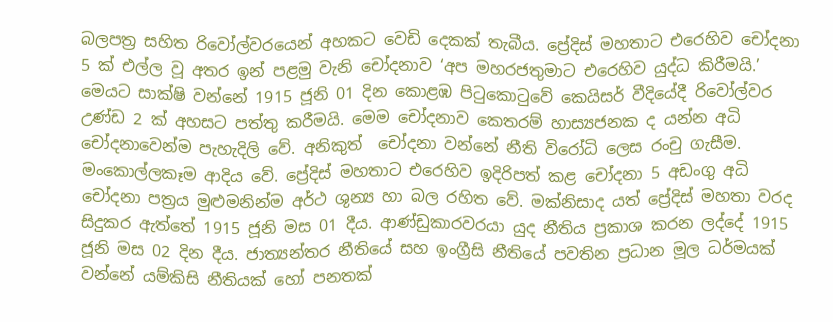බලපත්‍ර සහිත රිවෝල්වරයෙන් අහකට වෙඩි දෙකක් තැබීය. ප්‍රේදිස් මහතාට එරෙහිව චෝදනා 5 ක් එල්ල වූ අතර ඉන් පළමු වැනි චෝදනාව ‘අප මහරජතුමාට එරෙහිව යුද්ධ කිරීමයි.’ මෙයට සාක්ෂි වන්නේ 1915 ජූනි 01 දින කොළඹ පිටුකොටුවේ කෙයිසර් වීදියේදී රිවෝල්වර උණ්ඩ 2 ක් අහසට පත්තු කරීමයි. මෙම චෝදනාව කෙතරම් හාස්‍යජනක ද යන්න අධි චෝදනාවෙන්ම පැහැදිලි වේ. අනිකුත්  චෝදනා වන්නේ නීති විරෝධි ලෙස රංචු ගැසීම. මංකොල්ලකෑම ආදිය වේ. ප්‍රේදිස් මහතාට එරෙහිව ඉදිරිපත් කළ චෝදනා 5 අඩංගු අධි චෝදනා පත්‍රය මුළුමනින්ම අර්ථ ශුන්‍ය හා බල රහිත වේ. මක්නිසාද යත් ප්‍රේදිස් මහතා වරද සිදුකර ඇත්තේ 1915 ජූනි මස 01 දීය. ආණ්ඩුකාරවරයා යුද නීතිය ප්‍රකාශ කරන ලද්දේ 1915 ජූනි මස 02 දින දීය. ජාත්‍යන්තර නීතියේ සහ ඉංග්‍රීසි නීතියේ පවතින ප්‍රධාන මූල ධර්මයක් වන්නේ යම්කිසි නීතියක් හෝ පනතක්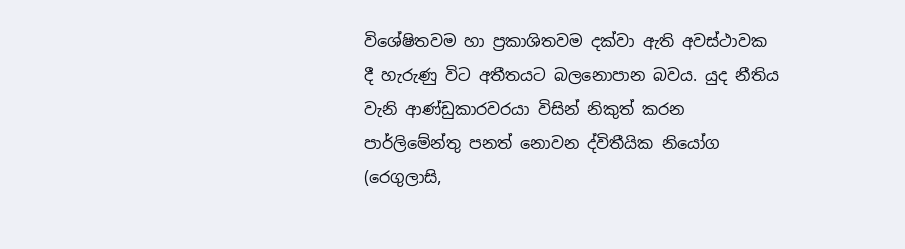විශේෂිතවම හා ප්‍රකාශිතවම දක්වා ඇති අවස්ථාවක දී හැරුණු විට අතීතයට බලනොපාන බවය. යුද නීතිය වැනි ආණ්ඩුකාරවරයා විසින් නිකුත් කරන පාර්ලිමේන්තු පනත් නොවන ද්විතීයික නියෝග (රෙගුලාසි,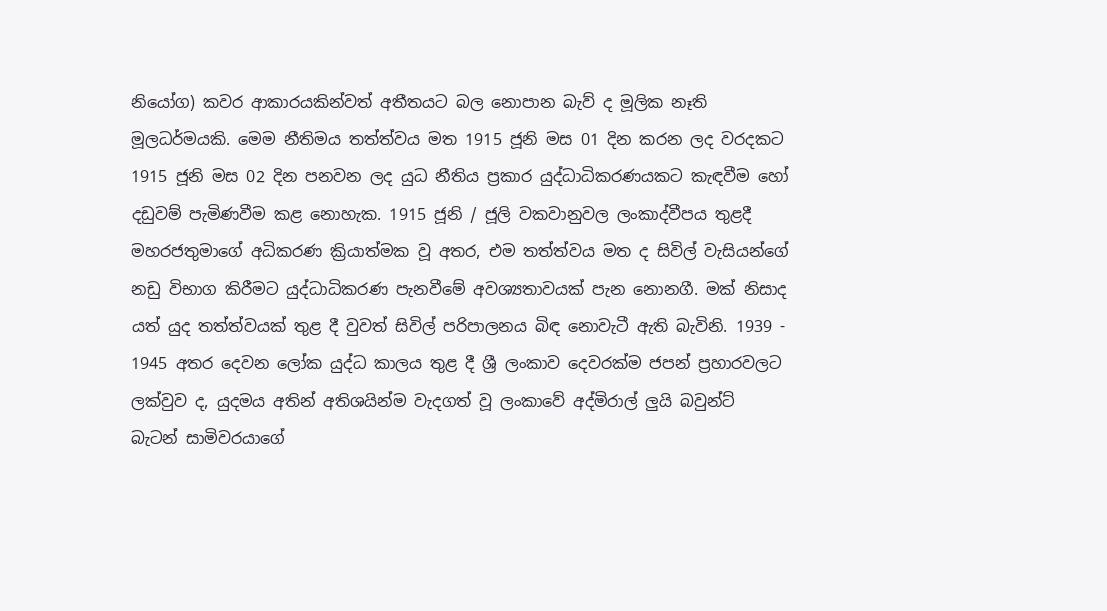නියෝග) කවර ආකාරයකින්වත් අතීතයට බල නොපාන බැව් ද මූලික නෑති මූලධර්මයකි. මෙම නීතිමය තත්ත්වය මත 1915 ජූනි මස 01 දින කරන ලද වරදකට 1915 ජූනි මස 02 දින පනවන ලද යුධ නීතිය ප්‍රකාර යුද්ධාධිකරණයකට කැඳවීම හෝ දඩුවම් පැමිණවීම කළ නොහැක. 1915 ජූනි / ජූලි වකවානුවල ලංකාද්වීපය තුළදී මහරජතුමාගේ අධිකරණ ක්‍රියාත්මක වූ අතර, එම තත්ත්වය මත ද සිවිල් වැසියන්ගේ නඩු විභාග කිරීමට යුද්ධාධිකරණ පැනවීමේ අවශ්‍යතාවයක් පැන නොනගී. මක් නිසාද යත් යුද තත්ත්වයක් තුළ දී වුවත් සිවිල් පරිපාලනය බිඳ නොවැටී ඇති බැවිනි. 1939 - 1945 අතර දෙවන ලෝක යුද්ධ කාලය තුළ දී ශ්‍රී ලංකාව දෙවරක්ම ජපන් ප්‍රහාරවලට ලක්වුව ද, යුදමය අතින් අතිශයින්ම වැදගත් වූ ලංකාවේ අද්මිරාල් ලුයි බවුන්ට් බැටන් සාමිවරයාගේ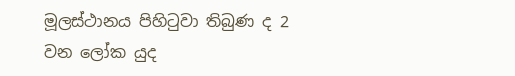මූලස්ථානය පිහිටුවා තිබුණ ද 2 වන ලෝක යුද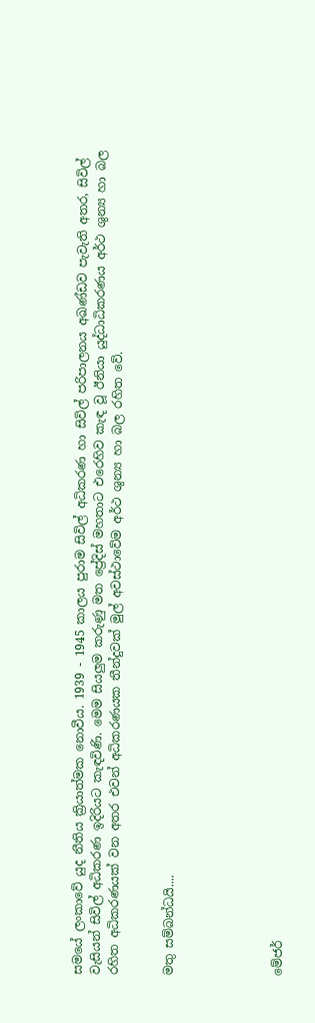සමයේ ලංකාවේ යුද නීතිය ක්‍රියාත්මක නොවීය. 1939 - 1945 කාලය පුරාම සිවිල් අධිකරණ හා සිවිල් පරිපාලනය අඛණ්ඩව පැවැති අතර, සිවිල් වැසියන් සිවිල් අධිකරණ ඉදිරියට කැඳවිණි. මෙම සියලුම කරුණු මත ප්‍රේදිස් මහතාට එරෙහිව කැඳ වූ ඊනියා යුද්ධාධිකරණය අර්ථ ශුන්‍ය හා බල රහිත අධිකරණයක් වන අතර එවන් අධිකරණයක තීන්දුවක් මුල් අවස්ථාවේම අර්ථ ශුන්‍ය හා බල රහිත වේ.


මතු සම්බන්ධයි....





මේජර්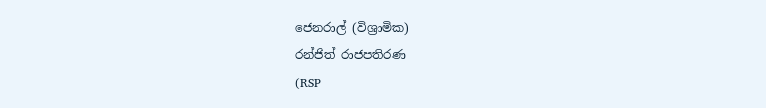ජෙනරාල් (විශ්‍රාමික)
රන්ජිත් රාජපතිරණ
(RSP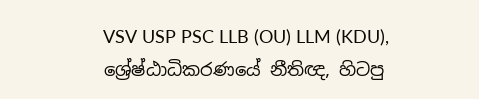VSV USP PSC LLB (OU) LLM (KDU),
ශ්‍රේෂ්ඨාධිකරණයේ නීතිඥ, හිටපු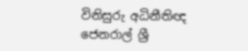විනිසුරු අධිනීතිඥ ජෙනරාල් ශ්‍රී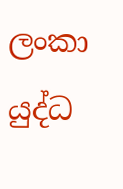ලංකා යුද්ධ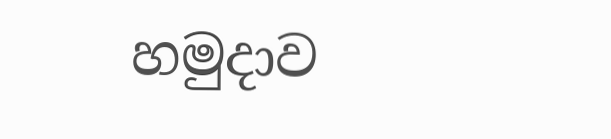හමුද‌ාව